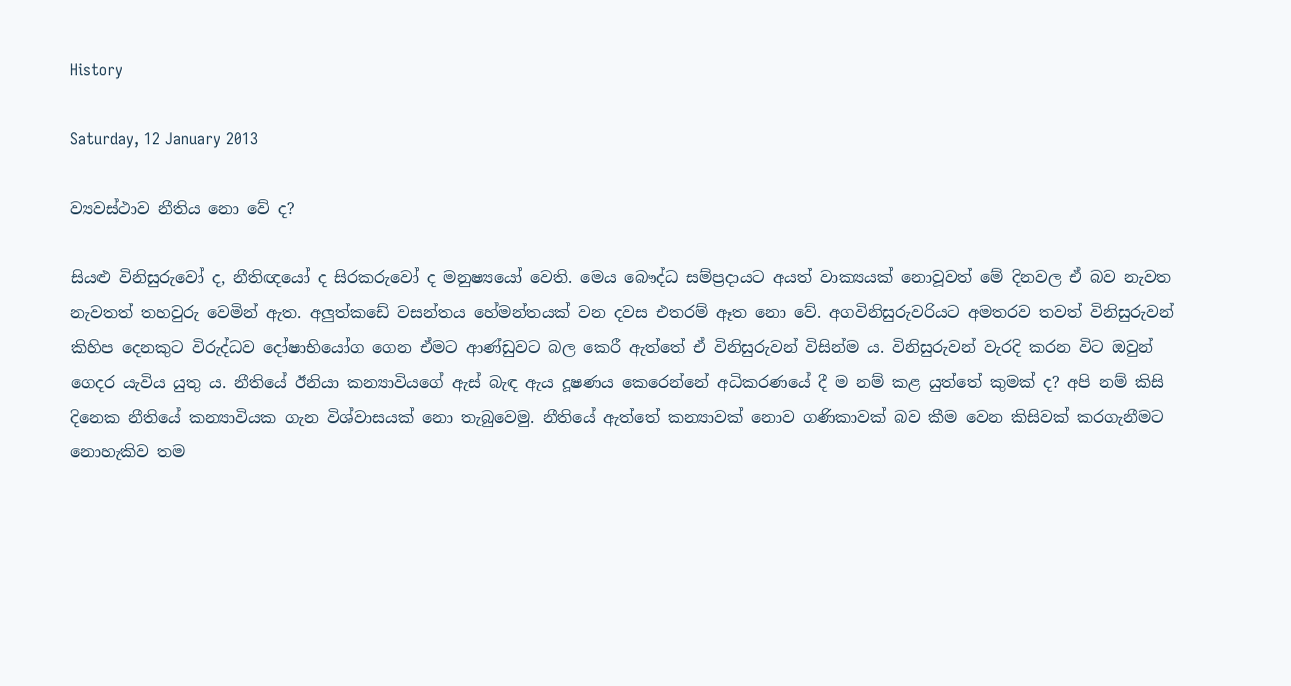History

Saturday, 12 January 2013

ව්‍යවස්ථාව නීතිය නො වේ ද?

සියළු විනිසුරුවෝ ද, නීතිඥයෝ ද සිරකරුවෝ ද මනුෂ්‍යයෝ වෙති. මෙය බෞද්ධ සම්ප්‍රදායට අයත් වාක්‍යයක් නොවූවත් මේ දිනවල ඒ බව නැවත නැවතත් තහවුරු වෙමින් ඇත. අලුත්කඩේ වසන්තය හේමන්තයක් වන දවස එතරම් ඈත නො වේ. අගවිනිසුරුවරියට අමතරව තවත් විනිසුරුවන් කිහිප දෙනකුට විරුද්ධව දෝෂාභියෝග ගෙන ඒමට ආණ්ඩුවට බල කෙරී ඇත්තේ ඒ විනිසුරුවන් විසින්ම ය. විනිසුරුවන් වැරදි කරන විට ඔවුන් ගෙදර යැවිය යුතු ය. නීතියේ ඊනියා කන්‍යාවියගේ ඇස් බැඳ ඇය දූෂණය කෙරෙන්නේ අධිකරණයේ දී ම නම් කළ යුත්තේ කුමක් ද? අපි නම් කිසි දිනෙක නීතියේ කන්‍යාවියක ගැන විශ්වාසයක් නො තැබුවෙමු. නීතියේ ඇත්තේ කන්‍යාවක් නොව ගණිකාවක් බව කීම වෙන කිසිවක් කරගැනීමට නොහැකිව තම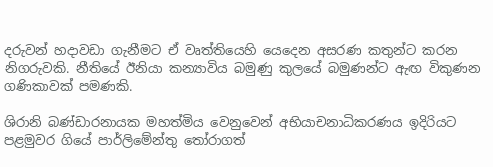දරුවන් හදාවඩා ගැනීමට ඒ වෘත්තියෙහි යෙදෙන අසරණ කතුන්ට කරන නිගරුවකි. නීතියේ ඊනියා කන්‍යාවිය බමුණු කුලයේ බමුණන්ට ඇඟ විකුණන ගණිකාවක් පමණකි.

ශිරානි බණ්ඩාරනායක මහත්මිය වෙනුවෙන් අභියාචනාධිකරණය ඉදිරියට පළමුවර ගියේ පාර්ලිමේන්තු තෝරාගත්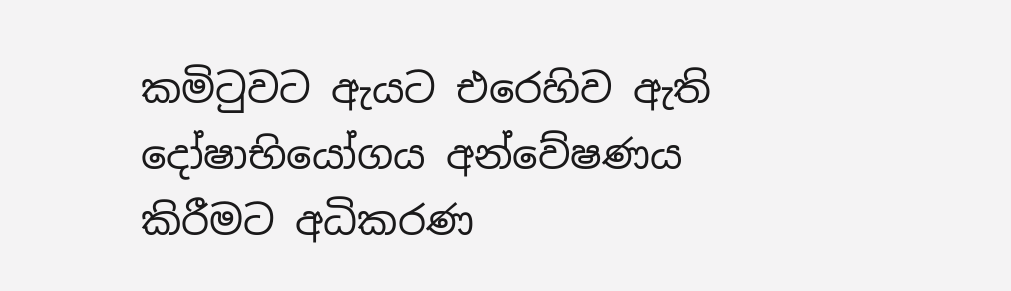කමිටුවට ඇයට එරෙහිව ඇති දෝෂාභියෝගය අන්වේෂණය කිරීමට අධිකරණ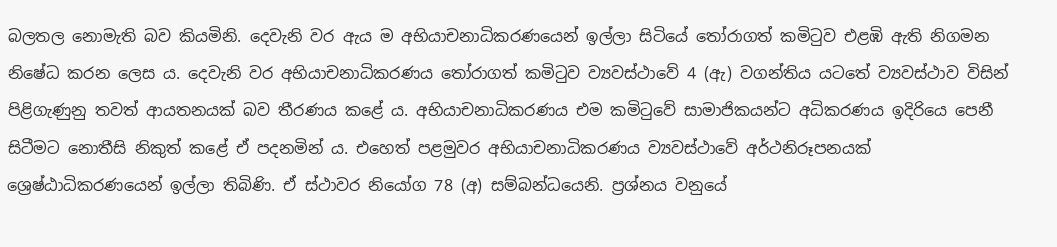බලතල නොමැති බව කියමිනි. දෙවැනි වර ඇය ම අභියාචනාධිකරණයෙන් ඉල්ලා සිටියේ තෝරාගත් කමිටුව එළඹි ඇති නිගමන නිෂේධ කරන ලෙස ය. දෙවැනි වර අභියාචනාධිකරණය තෝරාගත් කමිටුව ව්‍යවස්ථාවේ 4 (ඇ) වගන්තිය යටතේ ව්‍යවස්ථාව විසින් පිළිගැණුනු තවත් ආයතනයක් බව තීරණය කළේ ය. අභියාචනාධිකරණය එම කමිටුවේ සාමාජිකයන්ට අධිකරණය ඉදිරියෙ පෙනී සිටීමට නොතීසි නිකුත් කළේ ඒ පදනමින් ය. එහෙත් පළමුවර අභියාචනාධිකරණය ව්‍යවස්ථාවේ අර්ථනිරූපනයක් ශ්‍රෙෂ්ඨාධිකරණයෙන් ඉල්ලා තිබිණි. ඒ ස්ථාවර නියෝග 78 (අ) සම්බන්ධයෙනි. ප්‍රශ්නය වනුයේ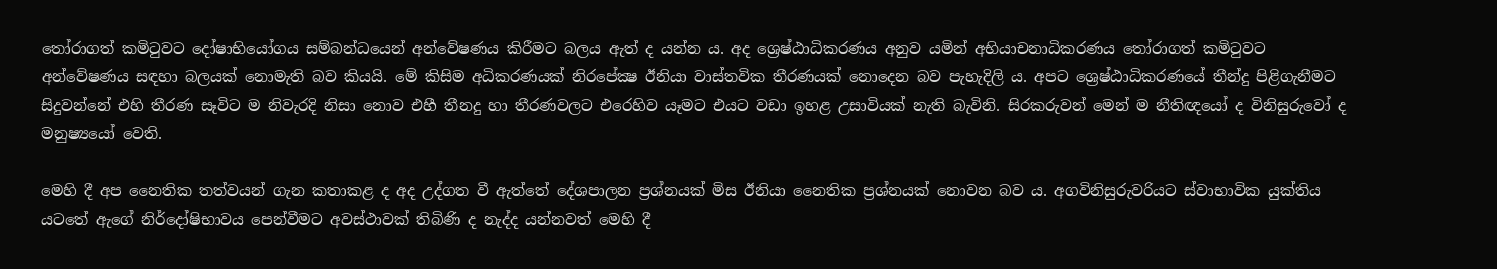තෝරාගත් කමිටුවට දෝෂාභියෝගය සම්බන්ධයෙන් අන්වේෂණය කිරීමට බලය ඇත් ද යන්න ය. අද ශ්‍රෙෂ්ඨාධිකරණය අනුව යමින් අභියාචනාධිකරණය තෝරාගත් කමිටුවට අන්වේෂණය සඳහා බලයක් නොමැති බව කියයි. මේ කිසිම අධිකරණයක් නිරපේක්‍ෂ ඊනියා වාස්තවික තීරණයක් නොදෙන බව පැහැදිලි ය. අපට ශ්‍රෙෂ්ඨාධිකරණයේ තීන්දු පිළිගැනීමට සිදුවන්නේ එහි තීරණ සෑවිට ම නිවැරදි නිසා නොව එහී තීනදු හා තීරණවලට එරෙහිව යෑමට එයට වඩා ඉහළ උසාවියක් නැති බැවිනි. සිරකරුවන් මෙන් ම නීතිඥයෝ ද විනිසුරුවෝ ද මනුෂ්‍යයෝ වෙති.

මෙහි දී අප නෛතික තත්වයන් ගැන කතාකළ ද අද උද්ගත වී ඇත්තේ දේශපාලන ප්‍රශ්නයක් මිස ඊනියා නෛතික ප්‍රශ්නයක් නොවන බව ය. අගවිනිසුරුවරියට ස්වාභාවික යුක්තිය යටතේ ඇගේ නිර්දෝෂිභාවය පෙන්වීමට අවස්ථාවක් තිබිණි ද නැද්ද යන්නවත් මෙහි දී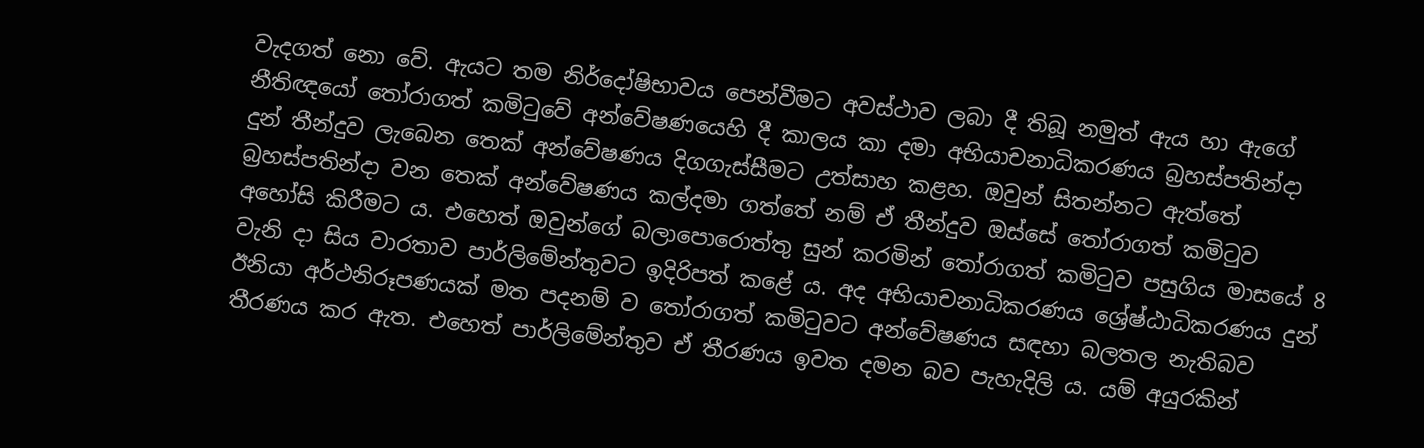වැදගත් නො වේ. ඇයට තම නිර්දෝෂිභාවය පෙන්වීමට අවස්ථාව ලබා දී තිබූ නමුත් ඇය හා ඇගේ නීතිඥයෝ තෝරාගත් කමිටුවේ අන්වේෂණයෙහි දී කාලය කා දමා අභියාචනාධිකරණය බ්‍රහස්පතින්දා දුන් තීන්දුව ලැබෙන තෙක් අන්වේෂණය දිගගැස්සීමට උත්සාහ කළහ. ඔවුන් සිතන්නට ඇත්තේ බ්‍රහස්පතින්දා වන තෙක් අන්වේෂණය කල්දමා ගත්තේ නම් ඒ තීන්දුව ඔස්සේ තෝරාගත් කමිටුව අහෝසි කිරීමට ය. එහෙත් ඔවුන්ගේ බලාපොරොත්තු සුන් කරමින් තෝරාගත් කමිටුව පසුගිය මාසයේ 8 වැනි දා සිය වාරතාව පාර්ලිමේන්තුවට ඉදිරිපත් කළේ ය. අද අභියාචනාධිකරණය ශ්‍රේෂ්ඨාධිකරණය දුන් ඊනියා අර්ථනිරූපණයක් මත පදනම් ව තෝරාගත් කමිටුවට අන්වේෂණය සඳහා බලතල නැතිබව තීරණය කර ඇත. එහෙත් පාර්ලිමේන්තුව ඒ තීරණය ඉවත දමන බව පැහැදිලි ය. යම් අයුරකින්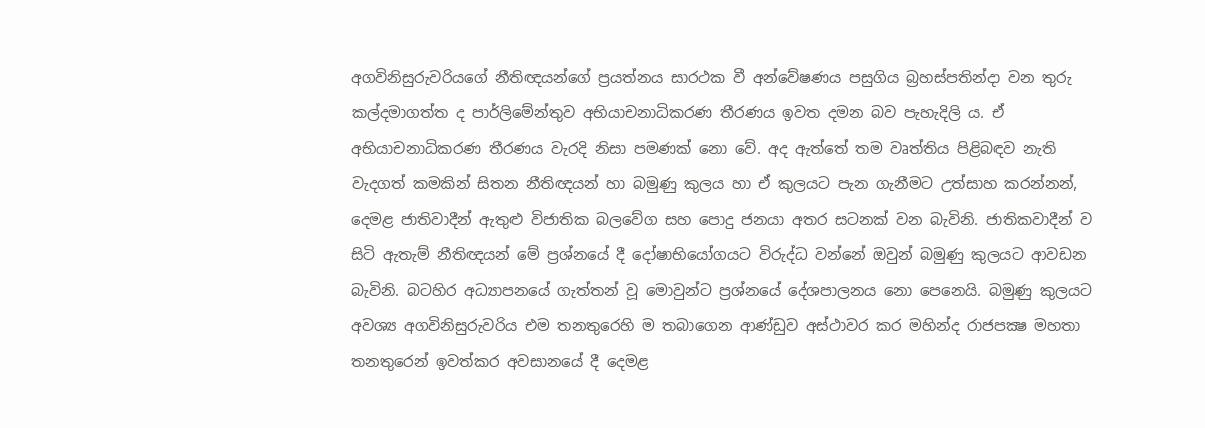අගවිනිසුරුවරියගේ නීතිඥයන්ගේ ප්‍රයත්නය සාරථක වී අන්වේෂණය පසුගිය බ්‍රහස්පතින්දා වන තුරු කල්දමාගත්ත ද පාර්ලිමේන්තුව අභියාචනාධිකරණ තීරණය ඉවත දමන බව පැහැදිලි ය. ඒ අභියාචනාධිකරණ තීරණය වැරදි නිසා පමණක් නො වේ. අද ඇත්තේ තම වෘත්තිය පිළිබඳව නැති වැදගත් කමකින් සිතන නීතිඥයන් හා බමුණු කුලය හා ඒ කුලයට පැන ගැනීමට උත්සාහ කරන්නන්, දෙමළ ජාතිවාදීන් ඇතුළු විජාතික බලවේග සහ පොදු ජනයා අතර සටනක් වන බැවිනි. ජාතිකවාදීන් ව සිටි ඇතැම් නීතිඥයන් මේ ප්‍රශ්නයේ දී දෝෂාභියෝගයට විරුද්ධ වන්නේ ඔවුන් බමුණු කුලයට ආවඩන බැවිනි. බටහිර අධ්‍යාපනයේ ගැත්තන් වූ මොවුන්ට ප්‍රශ්නයේ දේශපාලනය නො පෙනෙයි. බමුණු කුලයට අවශ්‍ය අගවිනිසුරුවරිය එම තනතුරෙහි ම තබාගෙන ආණ්ඩුව අස්ථාවර කර මහින්ද රාජපක්‍ෂ මහතා තනතුරෙන් ඉවත්කර අවසානයේ දී දෙමළ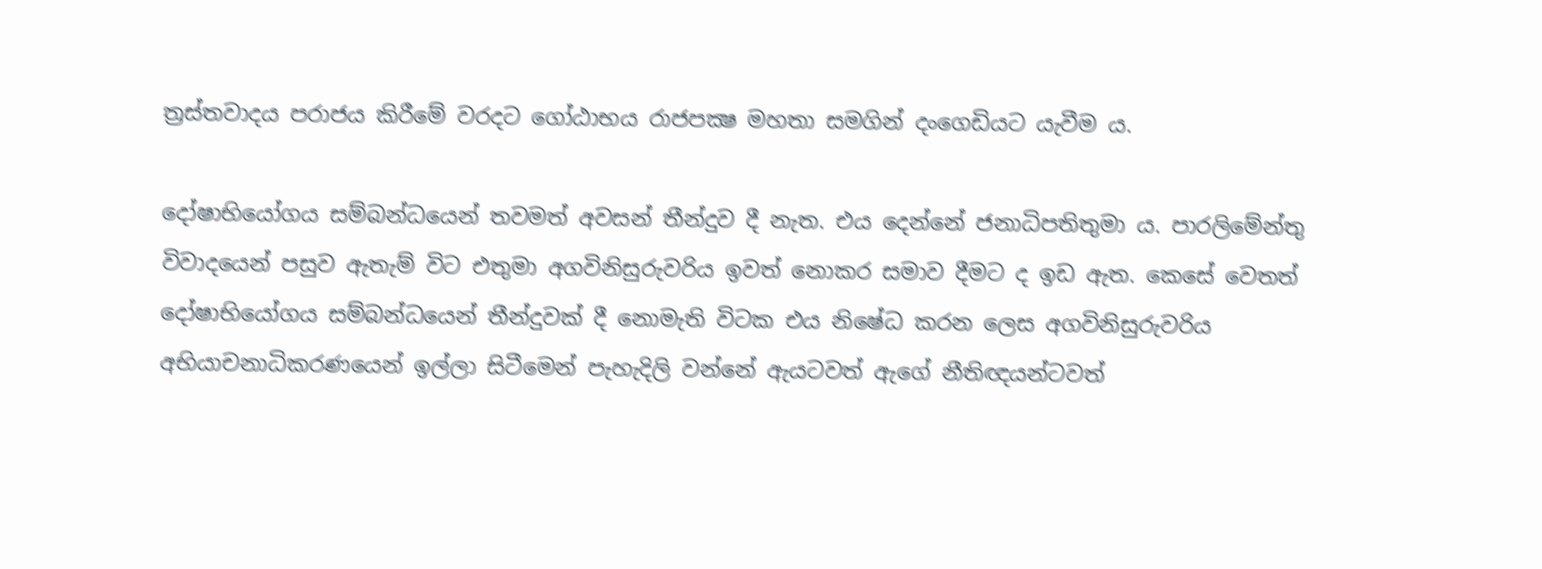ත්‍රස්තවාදය පරාජය කිරීමේ වරදට ගෝඨාභය රාජපක්‍ෂ මහතා සමගින් දංගෙඩියට යැවීම ය.

දෝෂාභියෝගය සම්බන්ධයෙන් තවමත් අවසන් තීන්දුව දී නැත. එය දෙන්නේ ජනාධිපතිතුමා ය. පාරලිමේන්තු විවාදයෙන් පසුව ඇතැම් විට එතුමා අගවිනිසුරුවරිය ඉවත් නොකර සමාව දීමට ද ඉඩ ඇත. කෙසේ වෙතත් දෝෂාභියෝගය සම්බන්ධයෙන් තීන්දුවක් දී නොමැති විටක එය නිෂේධ කරන ලෙස අගවිනිසුරුවරිය අභියාචනාධිකරණයෙන් ඉල්ලා සිටීමෙන් පැහැදිලි වන්නේ ඇයටවත් ඇගේ නීතිඥයන්ටවත්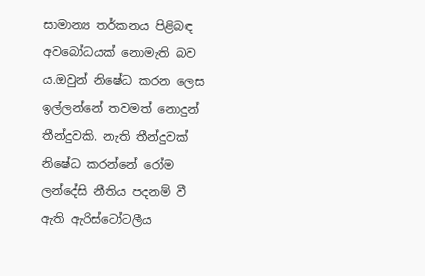සාමාන්‍ය තර්කනය පිළිබඳ අවබෝධයක් නොමැති බව ය.ඔවුන් නිෂේධ කරන ලෙස ඉල්ලන්නේ තවමත් නොදුන් තීන්දුවකි. නැති තීන්දුවක් නිෂේධ කරන්නේ රෝම ලන්දේසි නීතිය පදනම් වී ඇති ඇරිස්ටෝටලීය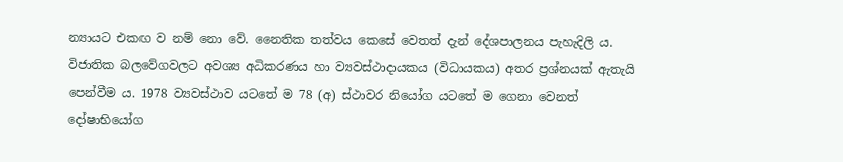න්‍යායට එකඟ ව නම් නො වේ. නෛතික තත්වය කෙසේ වෙතත් දැන් දේශපාලනය පැහැදිලි ය. විජාතික බලවේගවලට අවශ්‍ය අධිකරණය හා ව්‍යවස්ථාදායකය (විධායකය) අතර ප්‍රශ්නයක් ඇතැයි පෙන්වීම ය. 1978 ව්‍යවස්ථාව යටතේ ම 78 (අ) ස්ථාවර නියෝග යටතේ ම ගෙනා වෙනත් දෝෂාභියෝග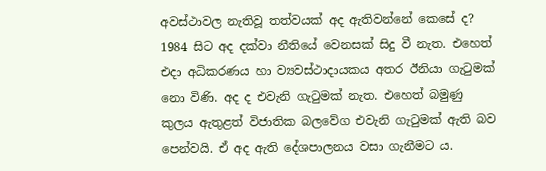අවස්ථාවල නැතිවූ තත්වයක් අද ඇතිවන්නේ කෙසේ ද? 1984 සිට අද දක්වා නීතියේ වෙනසක් සිදු වී නැත. එහෙත් එදා අධිකරණය හා ව්‍යවස්ථාදායකය අතර ඊනියා ගැටුමක් නො විණි. අද ද එවැනි ගැටුමක් නැත. එහෙත් බමුණු කුලය ඇතුළත් විජාතික බලවේග එවැනි ගැටුමක් ඇති බව පෙන්වයි. ඒ අද ඇති දේශපාලනය වසා ගැනීමට ය.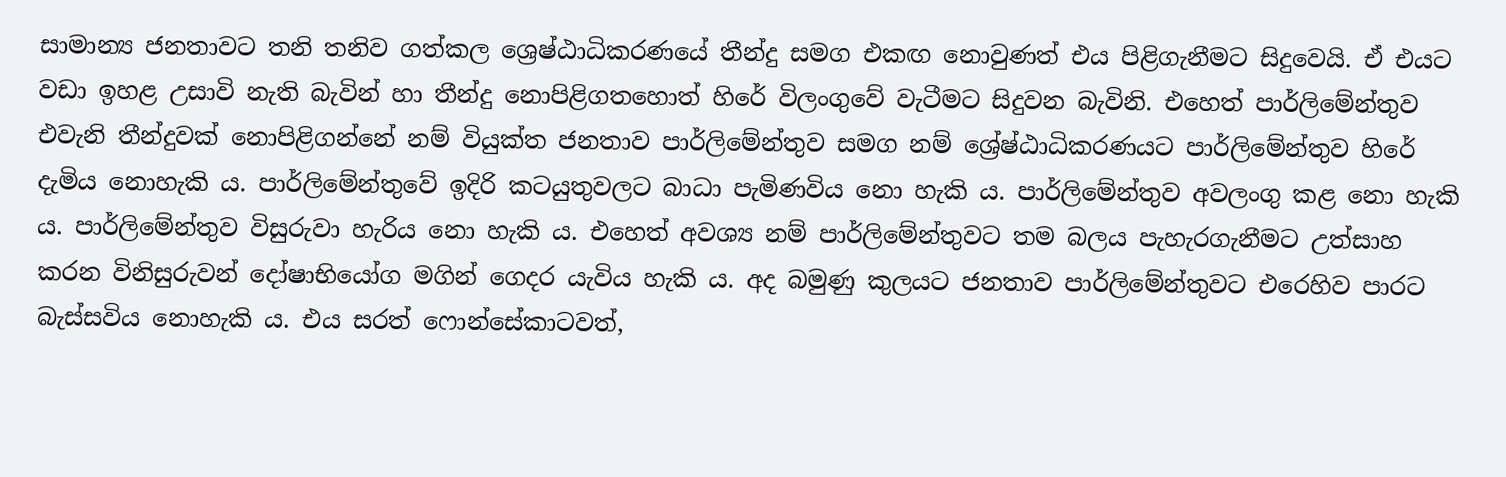සාමාන්‍ය ජනතාවට තනි තනිව ගත්කල ශ්‍රෙෂ්ඨාධිකරණයේ තීන්දු සමග එකඟ නොවුණත් එය පිළිගැනීමට සිදුවෙයි. ඒ එයට වඩා ඉහළ උසාවි නැති බැවින් හා තීන්දු නොපිළිගතහොත් හිරේ විලංගුවේ වැටීමට සිදුවන බැවිනි. එහෙත් පාර්ලිමේන්තුව එවැනි තීන්දුවක් නොපිළිගන්නේ නම් වියුක්ත ජනතාව පාර්ලිමේන්තුව සමග නම් ශ්‍රේෂ්ඨාධිකරණයට පාර්ලිමේන්තුව හිරේ දැමිය නොහැකි ය. පාර්ලිමේන්තුවේ ඉදිරි කටයුතුවලට බාධා පැමිණවිය නො හැකි ය. පාර්ලිමේන්තුව අවලංගු කළ නො හැකි ය. පාර්ලිමේන්තුව විසුරුවා හැරිය නො හැකි ය. එහෙත් අවශ්‍ය නම් පාර්ලිමේන්තුවට තම බලය පැහැරගැනීමට උත්සාහ කරන විනිසුරුවන් දෝෂාභියෝග මගින් ගෙදර යැවිය හැකි ය. අද බමුණු කුලයට ජනතාව පාර්ලිමේන්තුවට එරෙහිව පාරට බැස්සවිය නොහැකි ය. එය සරත් ෆොන්සේකාටවත්,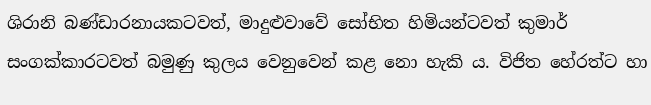ශිරානි බණ්ඩාරනායකටවත්, මාදුළුවාවේ සෝභිත හිමියන්ටවත් කුමාර් සංගක්කාරටවත් බමුණු කුලය වෙනුවෙන් කළ නො හැකි ය. විජිත හේරත්ට හා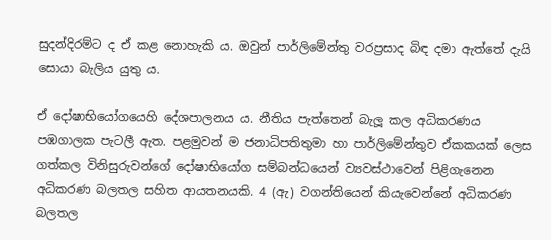සුදන්දිරම්ට ද ඒ කළ නොහැකි ය. ඔවුන් පාර්ලිමේන්තු වරප්‍රසාද බිඳ දමා ඇත්තේ දැයි සොයා බැලිය යුතු ය.

ඒ දෝෂාභියෝගයෙහි දේශපාලනය ය. නීතිය පැත්තෙන් බැලූ කල අධිකරණය පඹගාලක පැටලී ඇත. පළමුවන් ම ජනාධිපතිතුමා හා පාර්ලිමේන්තුව ඒකකයක් ලෙස ගත්කල විනිසුරුවන්ගේ දෝෂාභියෝග සම්බන්ධයෙන් ව්‍යවස්ථාවෙන් පිළිගැනෙන අධිකරණ බලතල සහිත ආයතනයකි. 4 (ඇ) වගන්තියෙන් කියැවෙන්නේ අධිකරණ බලතල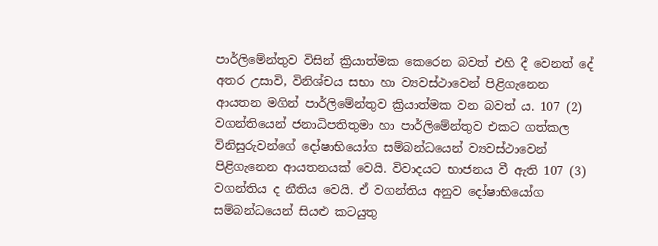පාර්ලිමේන්තුව විසින් ක්‍රියාත්මක කෙරෙන බවත් එහි දී වෙනත් දේ අතර උසාවි, විනිශ්චය සභා හා ව්‍යවස්ථාවෙන් පිළිගැනෙන ආයතන මගින් පාර්ලිමේන්තුව ක්‍රියාත්මක වන බවත් ය. 107 (2) වගන්තියෙන් ජනාධිපතිතුමා හා පාර්ලිමේන්තුව එකට ගත්කල විනිසුරුවන්ගේ දෝෂාභියෝග සම්බන්ධයෙන් ව්‍යවස්ථාවෙන් පිළිගැනෙන ආයතනයක් වෙයි. විවාදයට භාජනය වී ඇති 107 (3) වගන්තිය ද නීතිය වෙයි. ඒ වගන්තිය අනුව දෝෂාභියෝග සම්බන්ධයෙන් සියළු කටයුතු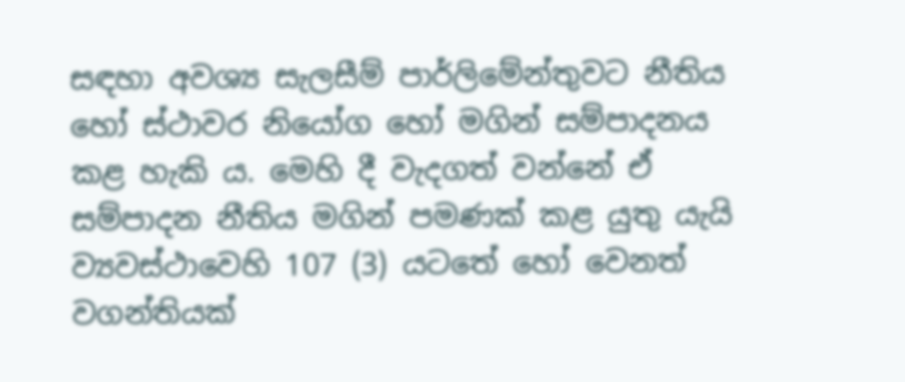සඳහා අවශ්‍ය සැලසීම් පාර්ලිමේන්තුවට නීතිය හෝ ස්ථාවර නියෝග හෝ මගින් සම්පාදනය කළ හැකි ය. මෙහි දී වැදගත් වන්නේ ඒ සම්පාදන නීතිය මගින් පමණක් කළ යුතු යැයි ව්‍යවස්ථාවෙහි 107 (3) යටතේ හෝ වෙනත් වගන්තියක්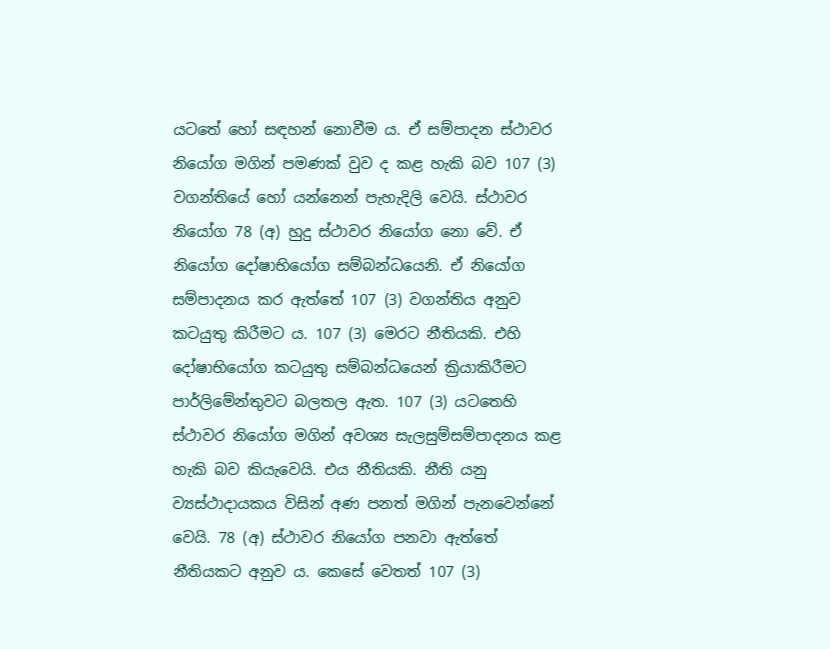යටතේ හෝ සඳහන් නොවීම ය. ඒ සම්පාදන ස්ථාවර නියෝග මගින් පමණක් වුව ද කළ හැකි බව 107 (3) වගන්තියේ හෝ යන්නෙන් පැහැදිලි වෙයි. ස්ථාවර නියෝග 78 (අ) හුදු ස්ථාවර නියෝග නො වේ. ඒ නියෝග දෝෂාභියෝග සම්බන්ධයෙනි. ඒ නියෝග සම්පාදනය කර ඇත්තේ 107 (3) වගන්තිය අනුව කටයුතු කිරීමට ය. 107 (3) මෙරට නීතියකි. එහි දෝෂාභියෝග කටයුතු සම්බන්ධයෙන් ක්‍රියාකිරීමට පාර්ලිමේන්තුවට බලතල ඇත. 107 (3) යටතෙහි ස්ථාවර නියෝග මගින් අවශ්‍ය සැලසුම්සම්පාදනය කළ හැකි බව කියැවෙයි. එය නීතියකි. නීති යනු ව්‍යස්ථාදායකය විසින් අණ පනත් මගින් පැනවෙන්නේ වෙයි. 78 (අ) ස්ථාවර නියෝග පනවා ඇත්තේ නීතියකට අනුව ය. කෙසේ වෙතත් 107 (3)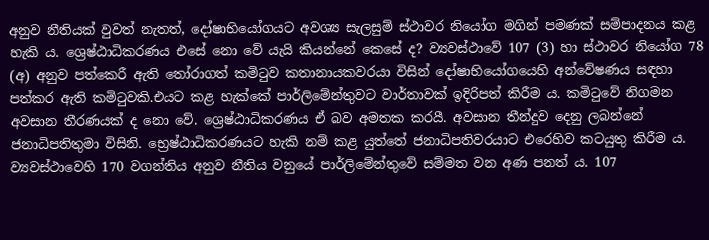අනුව නීතියක් වුවත් නැතත්, දෝෂාභියෝගයට අවශ්‍ය සැලසුම් ස්ථාවර නියෝග මගින් පමණක් සම්පාදනය කළ හැකි ය. ශ්‍රෙෂ්ඨාධිකරණය එසේ නො වේ යැයි කියන්නේ කෙසේ ද? ව්‍යවස්ථාවේ 107 (3) හා ස්ථාවර නියෝග 78 (අ) අනුව පත්කෙරී ඇති තෝරාගත් කමිටුව කතානායකවරයා විසින් දෝෂාභියෝගයෙහි අන්වේෂණය සඳහා පත්කර ඇති කමිටුවකි.එයට කළ හැක්කේ පාර්ලිමේන්තුවට වාර්තාවක් ඉදිරිපත් කිරීම ය. කමිටුවේ නිගමන අවසාන තීරණයක් ද නො වේ. ශ්‍රෙෂ්ඨාධිකරණය ඒ බව අමතක කරයී. අවසාන තීන්දුව දෙනු ලබන්නේ ජනාධිපතිතුමා විසිනි. භ්‍රෙෂ්ඨාධිකරණයට හැකි නම් කළ යුත්තේ ජනාධිපතිවරයාට එරෙහිව කටයුතු කිරීම ය. ව්‍යවස්ථාවෙහි 170 වගන්තිය අනුව නීතිය වනුයේ පාර්ලිමේන්තුවේ සම්මත වන අණ පනත් ය. 107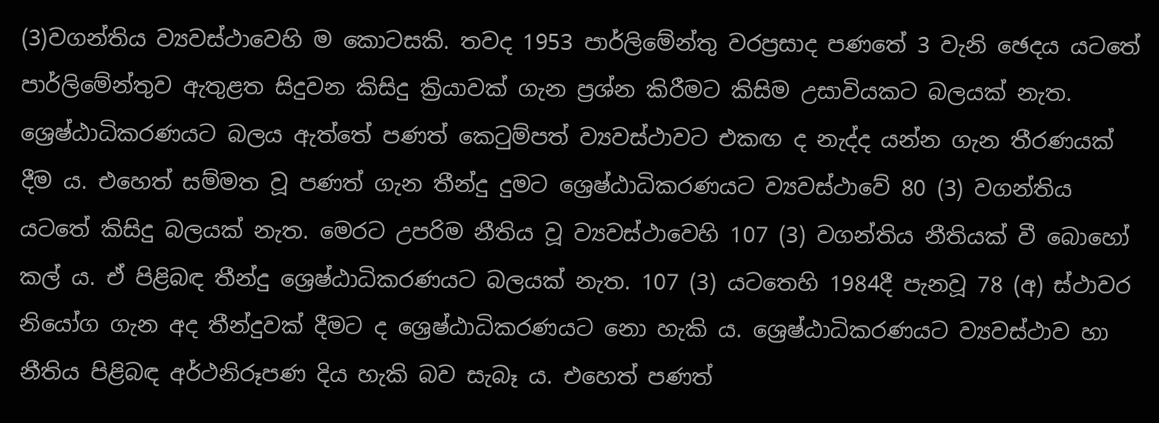(3)වගන්තිය ව්‍යවස්ථාවෙහි ම කොටසකි. තවද 1953 පාර්ලිමේන්තු වරප්‍රසාද පණතේ 3 වැනි ඡෙදය යටතේ පාර්ලිමේන්තුව ඇතුළත සිදුවන කිසිදු ක්‍රියාවක් ගැන ප්‍රශ්න කිරීමට කිසිම උසාවියකට බලයක් නැත. ශ්‍රෙෂ්ඨාධිකරණයට බලය ඇත්තේ පණත් කෙටුම්පත් ව්‍යවස්ථාවට එකඟ ද නැද්ද යන්න ගැන තීරණයක් දීම ය. එහෙත් සම්මත වූ පණත් ගැන තීන්දු දුමට ශ්‍රෙෂ්ඨාධිකරණයට ව්‍යවස්ථාවේ 80 (3) වගන්තිය යටතේ කිසිදු බලයක් නැත. මෙරට උපරිම නීතිය වූ ව්‍යවස්ථාවෙහි 107 (3) වගන්තිය නීතියක් වී බොහෝ කල් ය. ඒ පිළිබඳ තීන්දු ශ්‍රෙෂ්ඨාධිකරණයට බලයක් නැත. 107 (3) යටතෙහි 1984දී පැනවූ 78 (අ) ස්ථාවර නියෝග ගැන අද තීන්දුවක් දීමට ද ශ්‍රෙෂ්ඨාධිකරණයට නො හැකි ය. ශ්‍රෙෂ්ඨාධිකරණයට ව්‍යවස්ථාව හා නීතිය පිළිබඳ අර්ථනිරූපණ දිය හැකි බව සැබෑ ය. එහෙත් පණත්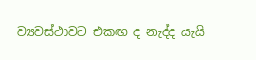ව්‍යවස්ථාවට එකඟ ද නැද්ද යැයි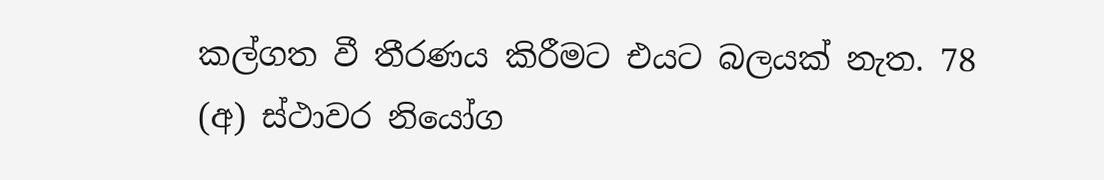කල්ගත වී තීරණය කිරීමට එයට බලයක් නැත. 78 (අ) ස්ථාවර නියෝග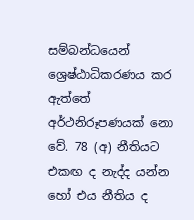සම්බන්ධයෙන් ශ්‍රෙෂ්ඨාධිකරණය කර ඇත්තේ අර්ථනිරූපණයක් නො වේ. 78 (අ) නීතියට එකඟ ද නැද්ද යන්න හෝ එය නීතිය ද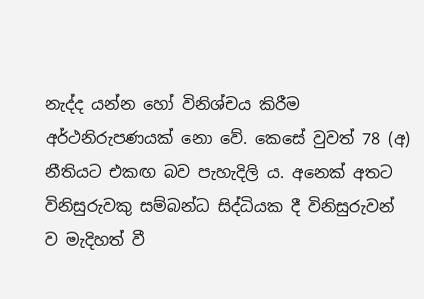නැද්ද යන්න හෝ විනිශ්චය කිරීම අර්ථනිරුපණයක් නො වේ. කෙසේ වුවත් 78 (අ) නීතියට එකඟ බව පැහැදිලි ය. අනෙක් අතට විනිසුරුවකු සම්බන්ධ සිද්ධියක දී විනිසුරුවන් ව මැදිහත් වී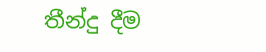තීන්දු දීම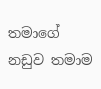තමාගේ නඩුව තමාම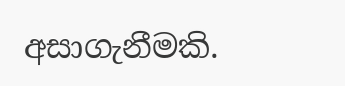අසාගැනීමකි.